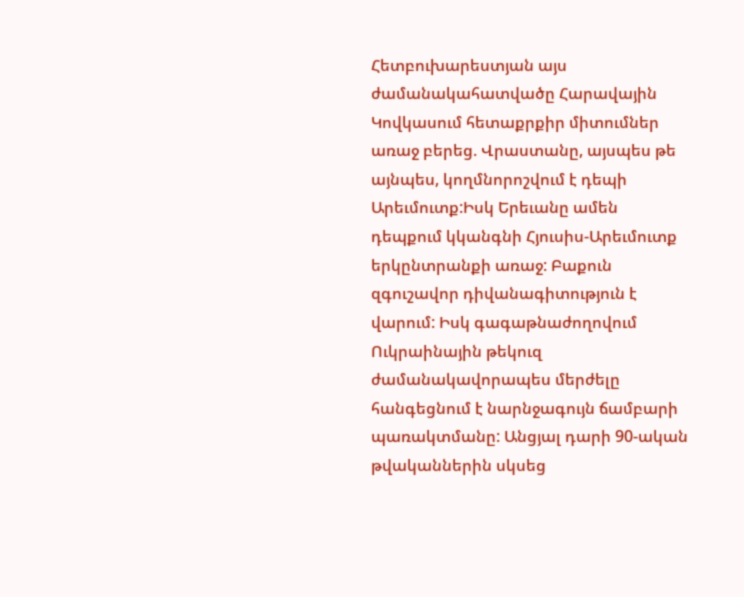Հետբուխարեստյան այս ժամանակահատվածը Հարավային Կովկասում հետաքրքիր միտումներ առաջ բերեց. Վրաստանը, այսպես թե այնպես, կողմնորոշվում է դեպի Արեւմուտք:Իսկ Երեւանը ամեն դեպքում կկանգնի Հյուսիս-Արեւմուտք երկընտրանքի առաջ: Բաքուն զգուշավոր դիվանագիտություն է վարում: Իսկ գագաթնաժողովում Ուկրաինային թեկուզ ժամանակավորապես մերժելը հանգեցնում է նարնջագույն ճամբարի պառակտմանը: Անցյալ դարի 90-ական թվականներին սկսեց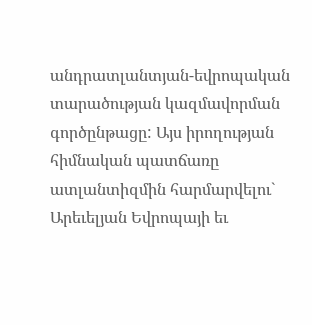անդրատլանտյան-եվրոպական տարածության կազմավորման գործընթացը: Այս իրողության հիմնական պատճառը ատլանտիզմին հարմարվելու` Արեւելյան Եվրոպայի եւ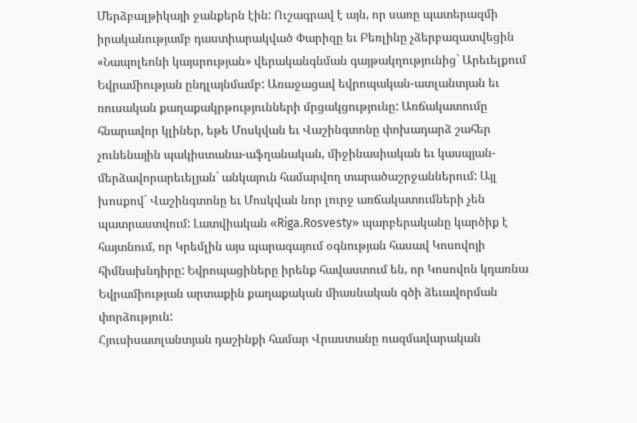Մերձբալթիկայի ջանքերն էին: Ուշագրավ է այն, որ սառը պատերազմի իրականությամբ դաստիարակված Փարիզը եւ Բեռլինը չձերբազատվեցին «Նապոլեոնի կայսրության» վերականգնման գայթակղությունից` Արեւելքում Եվրամիության ընդլայնմամբ: Առաջացավ եվրոպական-ատլանտյան եւ ռուսական քաղաքակրթությունների մրցակցությունը: Առճակատումը հնարավոր կլիներ, եթե Մոսկվան եւ Վաշինգտոնը փոխադարձ շահեր չունենային պակիստանա-աֆղանական, միջինասիական եւ կասպյան-մերձավորարեւելյան` անկայուն համարվող տարածաշրջաններում: Այլ խոսքով` Վաշինգտոնը եւ Մոսկվան նոր լուրջ առճակատումների չեն պատրաստվում: Լատվիական «Riga.Rosvesty» պարբերականը կարծիք է հայտնում, որ Կրեմլին այս պարագայում օգնության հասավ Կոսովոյի հիմնախնդիրը: Եվրոպացիները իրենք հավաստում են, որ Կոսովոն կդառնա Եվրամիության արտաքին քաղաքական միասնական գծի ձեւավորման փորձություն:
Հյուսիսատլանտյան դաշինքի համար Վրաստանը ռազմավարական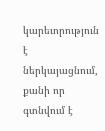կարեւորություն է ներկայացնում, քանի որ գտնվում է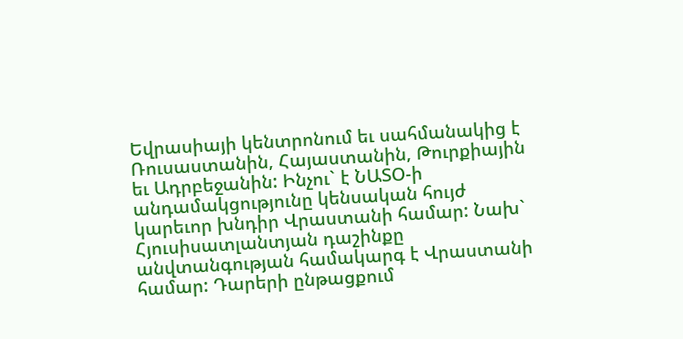Եվրասիայի կենտրոնում եւ սահմանակից է Ռուսաստանին, Հայաստանին, Թուրքիային եւ Ադրբեջանին: Ինչու` է ՆԱՏՕ-ի անդամակցությունը կենսական հույժ կարեւոր խնդիր Վրաստանի համար: Նախ` Հյուսիսատլանտյան դաշինքը անվտանգության համակարգ է Վրաստանի համար: Դարերի ընթացքում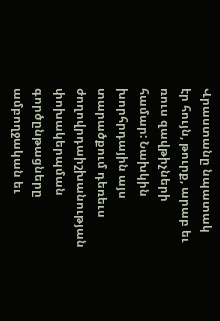Վրաստանը նպատակ էր հույն, թուրք, արաբ եւ ռուս զավթիչների համար: Նախկին խորհրդային այս տարածքում դեռեւս ժողովրդաիշխանության փոխակերպման գործընթացները ամբողջական եւ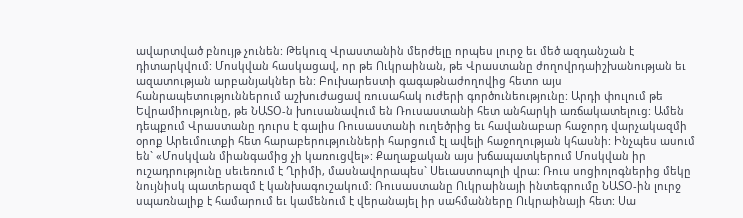ավարտված բնույթ չունեն: Թեկուզ Վրաստանին մերժելը որպես լուրջ եւ մեծ ազդանշան է դիտարկվում: Մոսկվան հասկացավ, որ թե Ուկրաինան, թե Վրաստանը ժողովրդաիշխանության եւ ազատության արբանյակներ են: Բուխարեստի գագաթնաժողովից հետո այս հանրապետություններում աշխուժացավ ռուսահակ ուժերի գործունեությունը: Արդի փուլում թե Եվրամիությունը, թե ՆԱՏՕ-ն խուսանավում են Ռուսաստանի հետ անհարկի առճակատելուց: Ամեն դեպքում Վրաստանը դուրս է գալիս Ռուսաստանի ուղեծրից եւ հավանաբար հաջորդ վարչակազմի օրոք Արեւմուտքի հետ հարաբերությունների հարցում էլ ավելի հաջողության կհասնի: Ինչպես ասում են` «Մոսկվան միանգամից չի կառուցվել»: Քաղաքական այս խճապատկերում Մոսկվան իր ուշադրությունը սեւեռում է Ղրիմի, մասնավորապես` Սեւաստոպոլի վրա: Ռուս սոցիոլոգներից մեկը նույնիսկ պատերազմ է կանխագուշակում: Ռուսաստանը Ուկրաինայի ինտեգրումը ՆԱՏՕ-ին լուրջ սպառնալիք է համարում եւ կամենում է վերանայել իր սահմանները Ուկրաինայի հետ: Սա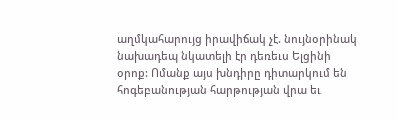աղմկահարույց իրավիճակ չէ. նույնօրինակ նախադեպ նկատելի էր դեռեւս Ելցինի օրոք: Ոմանք այս խնդիրը դիտարկում են հոգեբանության հարթության վրա եւ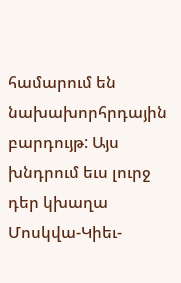համարում են նախախորհրդային բարդույթ: Այս խնդրում եւս լուրջ դեր կխաղա Մոսկվա-Կիեւ-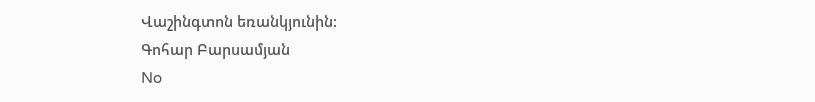Վաշինգտոն եռանկյունին:
Գոհար Բարսամյան
No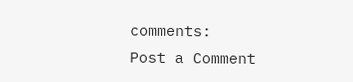comments:
Post a Comment